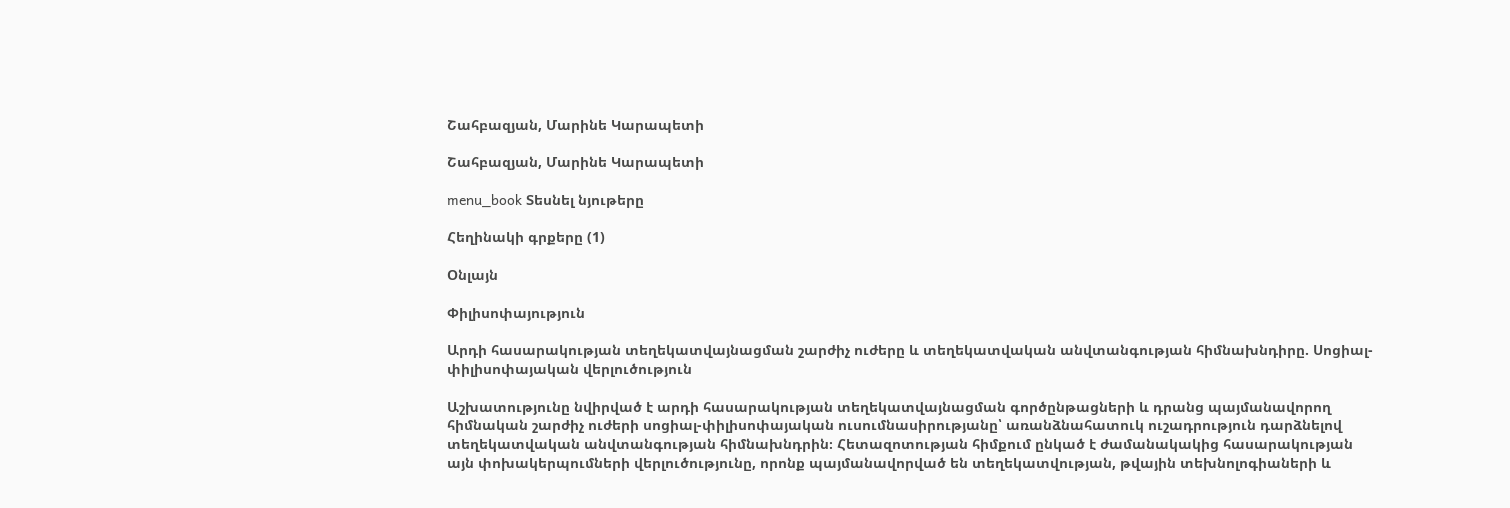Շահբազյան, Մարինե Կարապետի

Շահբազյան, Մարինե Կարապետի

menu_book Տեսնել նյութերը

Հեղինակի գրքերը (1)

Օնլայն

Փիլիսոփայություն

Արդի հասարակության տեղեկատվայնացման շարժիչ ուժերը և տեղեկատվական անվտանգության հիմնախնդիրը. Սոցիալ-փիլիսոփայական վերլուծություն

Աշխատությունը նվիրված է արդի հասարակության տեղեկատվայնացման գործընթացների և դրանց պայմանավորող հիմնական շարժիչ ուժերի սոցիալ-փիլիսոփայական ուսումնասիրությանը՝ առանձնահատուկ ուշադրություն դարձնելով տեղեկատվական անվտանգության հիմնախնդրին։ Հետազոտության հիմքում ընկած է ժամանակակից հասարակության այն փոխակերպումների վերլուծությունը, որոնք պայմանավորված են տեղեկատվության, թվային տեխնոլոգիաների և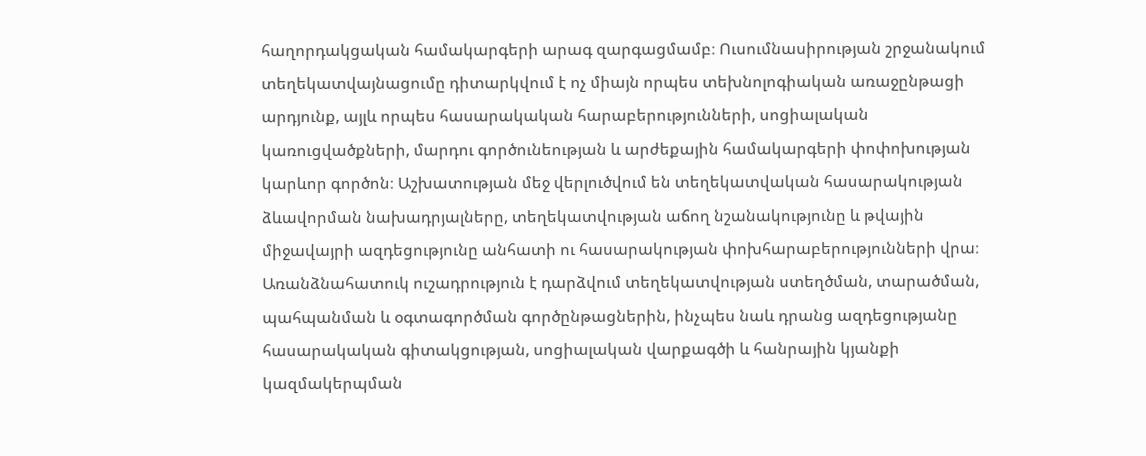հաղորդակցական համակարգերի արագ զարգացմամբ։ Ուսումնասիրության շրջանակում տեղեկատվայնացումը դիտարկվում է ոչ միայն որպես տեխնոլոգիական առաջընթացի արդյունք, այլև որպես հասարակական հարաբերությունների, սոցիալական կառուցվածքների, մարդու գործունեության և արժեքային համակարգերի փոփոխության կարևոր գործոն։ Աշխատության մեջ վերլուծվում են տեղեկատվական հասարակության ձևավորման նախադրյալները, տեղեկատվության աճող նշանակությունը և թվային միջավայրի ազդեցությունը անհատի ու հասարակության փոխհարաբերությունների վրա։ Առանձնահատուկ ուշադրություն է դարձվում տեղեկատվության ստեղծման, տարածման, պահպանման և օգտագործման գործընթացներին, ինչպես նաև դրանց ազդեցությանը հասարակական գիտակցության, սոցիալական վարքագծի և հանրային կյանքի կազմակերպման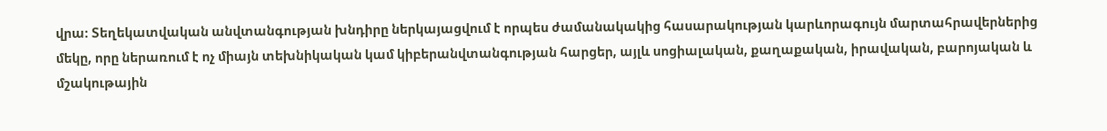վրա։ Տեղեկատվական անվտանգության խնդիրը ներկայացվում է որպես ժամանակակից հասարակության կարևորագույն մարտահրավերներից մեկը, որը ներառում է ոչ միայն տեխնիկական կամ կիբերանվտանգության հարցեր, այլև սոցիալական, քաղաքական, իրավական, բարոյական և մշակութային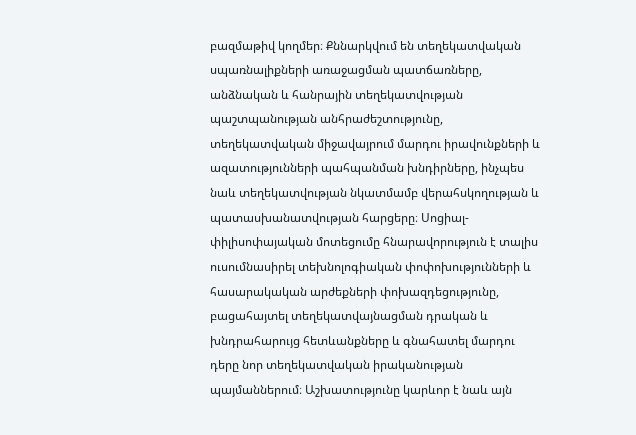բազմաթիվ կողմեր։ Քննարկվում են տեղեկատվական սպառնալիքների առաջացման պատճառները, անձնական և հանրային տեղեկատվության պաշտպանության անհրաժեշտությունը, տեղեկատվական միջավայրում մարդու իրավունքների և ազատությունների պահպանման խնդիրները, ինչպես նաև տեղեկատվության նկատմամբ վերահսկողության և պատասխանատվության հարցերը։ Սոցիալ-փիլիսոփայական մոտեցումը հնարավորություն է տալիս ուսումնասիրել տեխնոլոգիական փոփոխությունների և հասարակական արժեքների փոխազդեցությունը, բացահայտել տեղեկատվայնացման դրական և խնդրահարույց հետևանքները և գնահատել մարդու դերը նոր տեղեկատվական իրականության պայմաններում։ Աշխատությունը կարևոր է նաև այն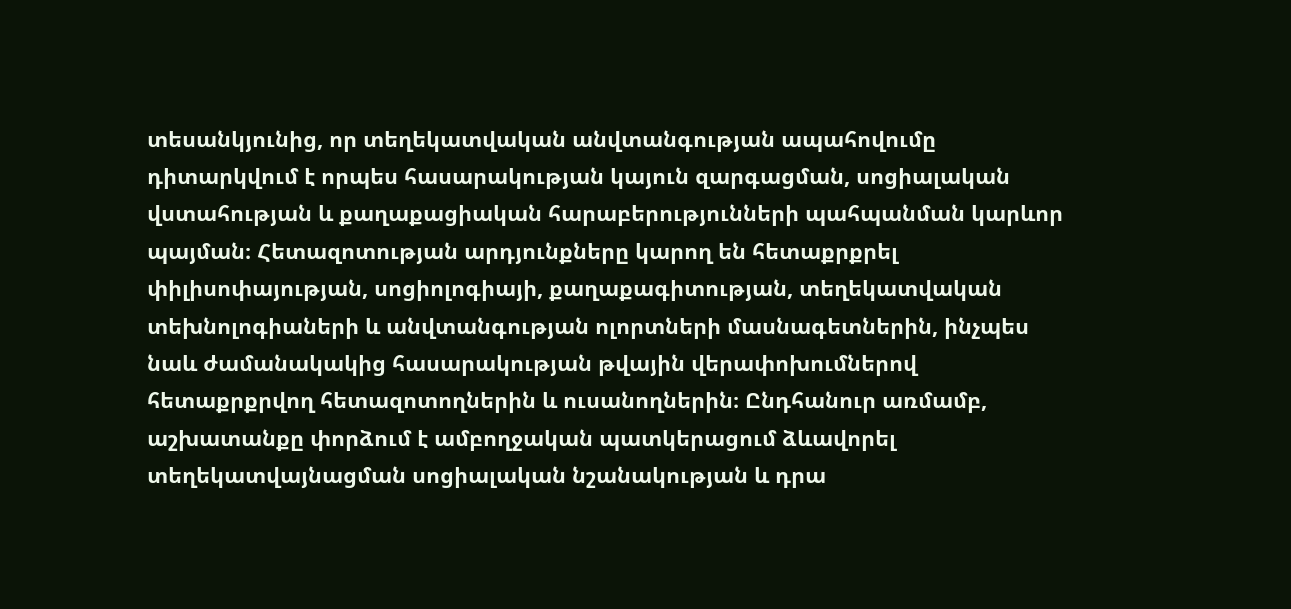տեսանկյունից, որ տեղեկատվական անվտանգության ապահովումը դիտարկվում է որպես հասարակության կայուն զարգացման, սոցիալական վստահության և քաղաքացիական հարաբերությունների պահպանման կարևոր պայման։ Հետազոտության արդյունքները կարող են հետաքրքրել փիլիսոփայության, սոցիոլոգիայի, քաղաքագիտության, տեղեկատվական տեխնոլոգիաների և անվտանգության ոլորտների մասնագետներին, ինչպես նաև ժամանակակից հասարակության թվային վերափոխումներով հետաքրքրվող հետազոտողներին և ուսանողներին։ Ընդհանուր առմամբ, աշխատանքը փորձում է ամբողջական պատկերացում ձևավորել տեղեկատվայնացման սոցիալական նշանակության և դրա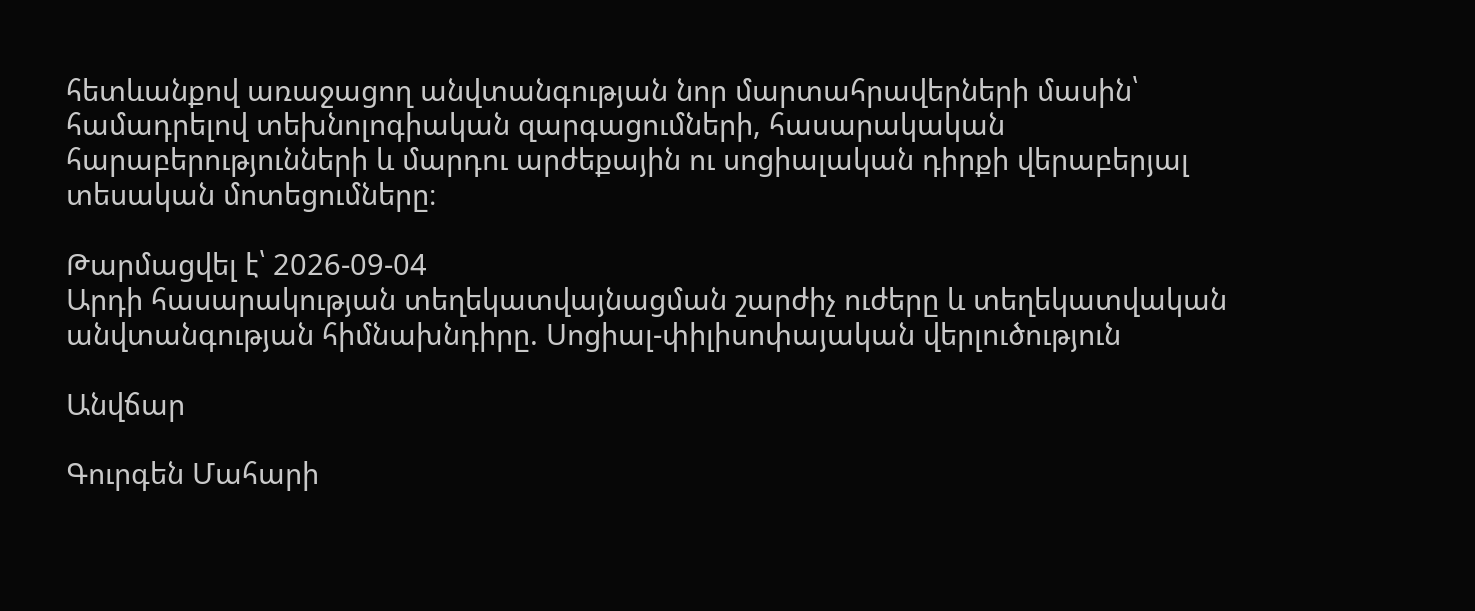հետևանքով առաջացող անվտանգության նոր մարտահրավերների մասին՝ համադրելով տեխնոլոգիական զարգացումների, հասարակական հարաբերությունների և մարդու արժեքային ու սոցիալական դիրքի վերաբերյալ տեսական մոտեցումները։

Թարմացվել է՝ 2026-09-04
Արդի հասարակության տեղեկատվայնացման շարժիչ ուժերը և տեղեկատվական անվտանգության հիմնախնդիրը. Սոցիալ-փիլիսոփայական վերլուծություն

Անվճար

Գուրգեն Մահարի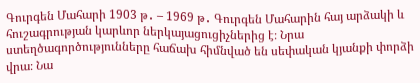Գուրգեն Մահարի 1903 թ․ – 1969 թ․ Գուրգեն Մահարին հայ արձակի և հուշագրության կարևոր ներկայացուցիչներից է։ Նրա ստեղծագործությունները հաճախ հիմնված են սեփական կյանքի փորձի վրա։ Նա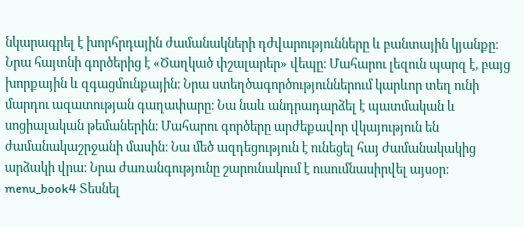նկարագրել է խորհրդային ժամանակների դժվարությունները և բանտային կյանքը։ Նրա հայտնի գործերից է «Ծաղկած փշալարեր» վեպը։ Մահարու լեզուն պարզ է, բայց խորքային և զգացմունքային։ Նրա ստեղծագործություններում կարևոր տեղ ունի մարդու ազատության գաղափարը։ Նա նաև անդրադարձել է պատմական և սոցիալական թեմաներին։ Մահարու գործերը արժեքավոր վկայություն են ժամանակաշրջանի մասին։ Նա մեծ ազդեցություն է ունեցել հայ ժամանակակից արձակի վրա։ Նրա ժառանգությունը շարունակում է ուսումնասիրվել այսօր։ menu_book4 Տեսնել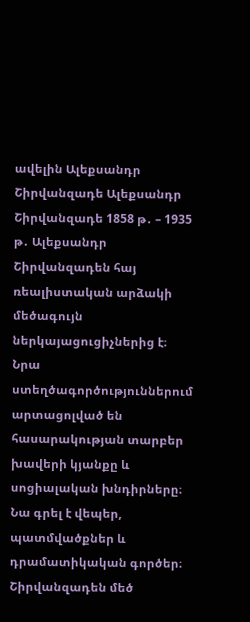ավելին Ալեքսանդր Շիրվանզադե Ալեքսանդր Շիրվանզադե 1858 թ․ – 1935 թ․ Ալեքսանդր Շիրվանզադեն հայ ռեալիստական արձակի մեծագույն ներկայացուցիչներից է։ Նրա ստեղծագործություններում արտացոլված են հասարակության տարբեր խավերի կյանքը և սոցիալական խնդիրները։ Նա գրել է վեպեր, պատմվածքներ և դրամատիկական գործեր։ Շիրվանզադեն մեծ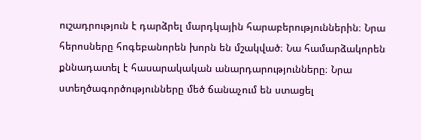ուշադրություն է դարձրել մարդկային հարաբերություններին։ Նրա հերոսները հոգեբանորեն խորն են մշակված։ Նա համարձակորեն քննադատել է հասարակական անարդարությունները։ Նրա ստեղծագործությունները մեծ ճանաչում են ստացել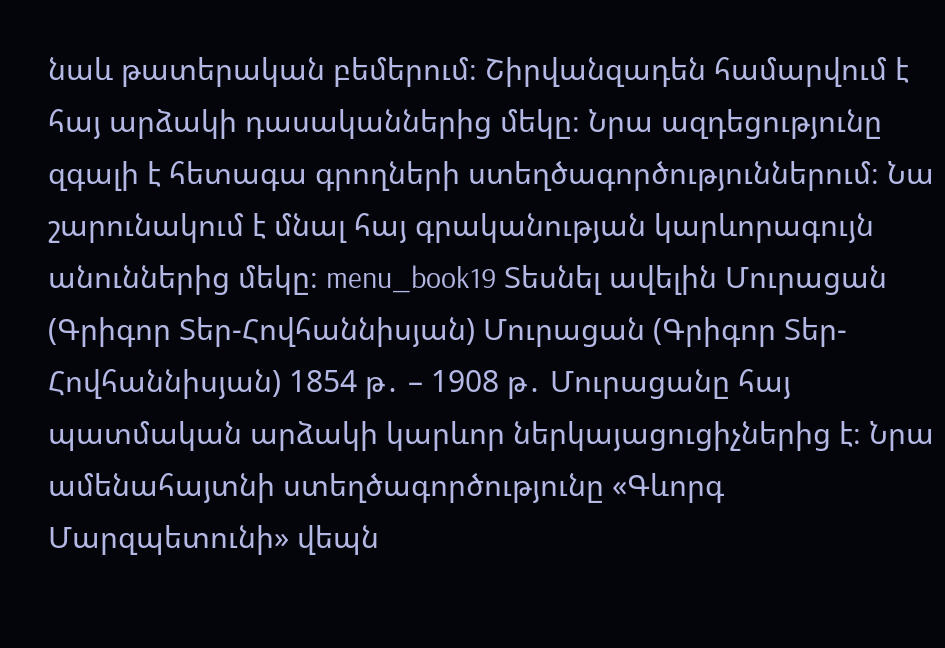նաև թատերական բեմերում։ Շիրվանզադեն համարվում է հայ արձակի դասականներից մեկը։ Նրա ազդեցությունը զգալի է հետագա գրողների ստեղծագործություններում։ Նա շարունակում է մնալ հայ գրականության կարևորագույն անուններից մեկը։ menu_book19 Տեսնել ավելին Մուրացան (Գրիգոր Տեր-Հովհաննիսյան) Մուրացան (Գրիգոր Տեր-Հովհաննիսյան) 1854 թ․ – 1908 թ․ Մուրացանը հայ պատմական արձակի կարևոր ներկայացուցիչներից է։ Նրա ամենահայտնի ստեղծագործությունը «Գևորգ Մարզպետունի» վեպն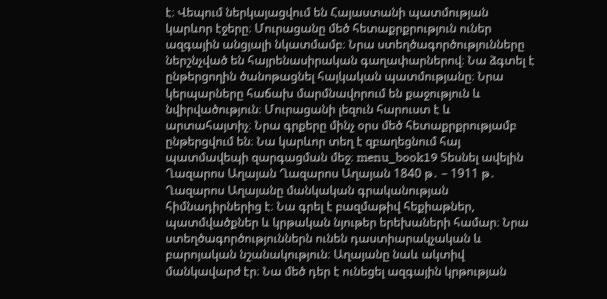է։ Վեպում ներկայացվում են Հայաստանի պատմության կարևոր էջերը։ Մուրացանը մեծ հետաքրքրություն ուներ ազգային անցյալի նկատմամբ։ Նրա ստեղծագործությունները ներշնչված են հայրենասիրական գաղափարներով։ Նա ձգտել է ընթերցողին ծանոթացնել հայկական պատմությանը։ Նրա կերպարները հաճախ մարմնավորում են քաջություն և նվիրվածություն։ Մուրացանի լեզուն հարուստ է և արտահայտիչ։ Նրա գրքերը մինչ օրս մեծ հետաքրքրությամբ ընթերցվում են։ Նա կարևոր տեղ է զբաղեցնում հայ պատմավեպի զարգացման մեջ։ menu_book19 Տեսնել ավելին Ղազարոս Աղայան Ղազարոս Աղայան 1840 թ․ – 1911 թ․ Ղազարոս Աղայանը մանկական գրականության հիմնադիրներից է։ Նա գրել է բազմաթիվ հեքիաթներ, պատմվածքներ և կրթական նյութեր երեխաների համար։ Նրա ստեղծագործություններն ունեն դաստիարակչական և բարոյական նշանակություն։ Աղայանը նաև ակտիվ մանկավարժ էր։ Նա մեծ դեր է ունեցել ազգային կրթության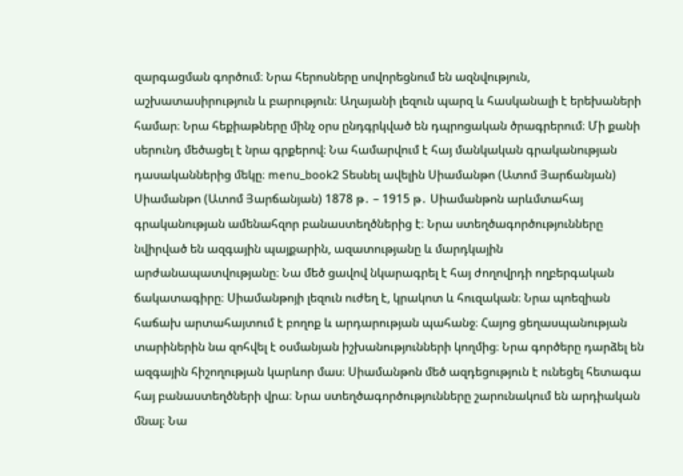զարգացման գործում։ Նրա հերոսները սովորեցնում են ազնվություն, աշխատասիրություն և բարություն։ Աղայանի լեզուն պարզ և հասկանալի է երեխաների համար։ Նրա հեքիաթները մինչ օրս ընդգրկված են դպրոցական ծրագրերում։ Մի քանի սերունդ մեծացել է նրա գրքերով։ Նա համարվում է հայ մանկական գրականության դասականներից մեկը։ menu_book2 Տեսնել ավելին Սիամանթո (Ատոմ Յարճանյան) Սիամանթո (Ատոմ Յարճանյան) 1878 թ․ – 1915 թ․ Սիամանթոն արևմտահայ գրականության ամենահզոր բանաստեղծներից է։ Նրա ստեղծագործությունները նվիրված են ազգային պայքարին, ազատությանը և մարդկային արժանապատվությանը։ Նա մեծ ցավով նկարագրել է հայ ժողովրդի ողբերգական ճակատագիրը։ Սիամանթոյի լեզուն ուժեղ է, կրակոտ և հուզական։ Նրա պոեզիան հաճախ արտահայտում է բողոք և արդարության պահանջ։ Հայոց ցեղասպանության տարիներին նա զոհվել է օսմանյան իշխանությունների կողմից։ Նրա գործերը դարձել են ազգային հիշողության կարևոր մաս։ Սիամանթոն մեծ ազդեցություն է ունեցել հետագա հայ բանաստեղծների վրա։ Նրա ստեղծագործությունները շարունակում են արդիական մնալ։ Նա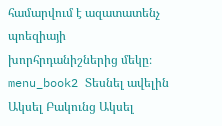համարվում է ազատատենչ պոեզիայի խորհրդանիշներից մեկը։ menu_book2 Տեսնել ավելին Ակսել Բակունց Ակսել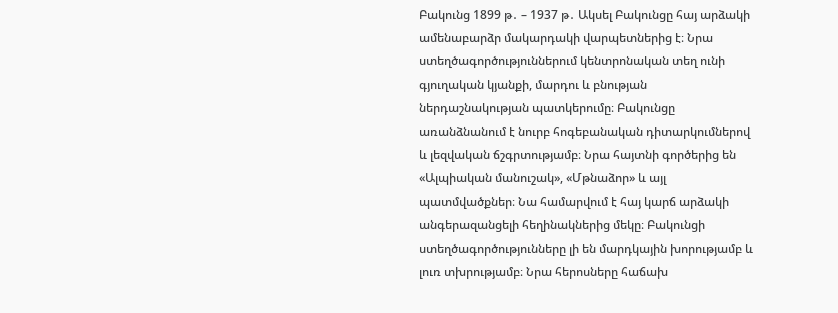Բակունց 1899 թ․ – 1937 թ․ Ակսել Բակունցը հայ արձակի ամենաբարձր մակարդակի վարպետներից է։ Նրա ստեղծագործություններում կենտրոնական տեղ ունի գյուղական կյանքի, մարդու և բնության ներդաշնակության պատկերումը։ Բակունցը առանձնանում է նուրբ հոգեբանական դիտարկումներով և լեզվական ճշգրտությամբ։ Նրա հայտնի գործերից են «Ալպիական մանուշակ», «Մթնաձոր» և այլ պատմվածքներ։ Նա համարվում է հայ կարճ արձակի անգերազանցելի հեղինակներից մեկը։ Բակունցի ստեղծագործությունները լի են մարդկային խորությամբ և լուռ տխրությամբ։ Նրա հերոսները հաճախ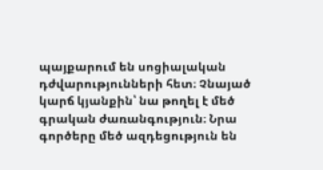պայքարում են սոցիալական դժվարությունների հետ։ Չնայած կարճ կյանքին՝ նա թողել է մեծ գրական ժառանգություն։ Նրա գործերը մեծ ազդեցություն են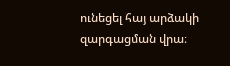ունեցել հայ արձակի զարգացման վրա։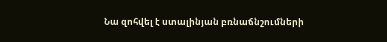Նա զոհվել է ստալինյան բռնաճնշումների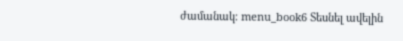ժամանակ։ menu_book6 Տեսնել ավելին